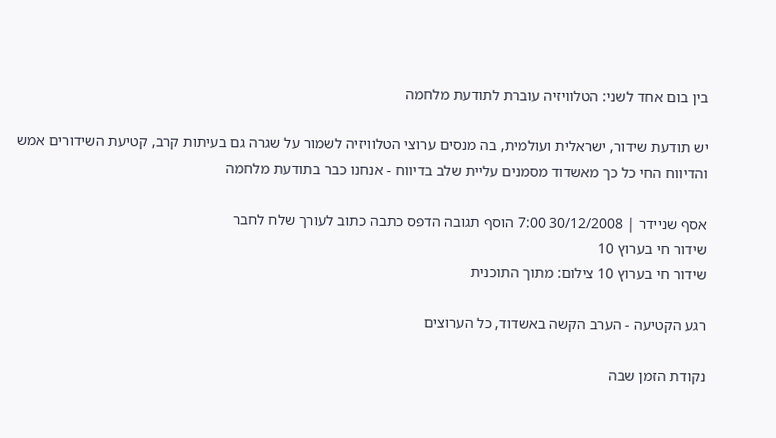בין בום אחד לשני: הטלוויזיה עוברת לתודעת מלחמה

יש תודעת שידור, ישראלית ועולמית, בה מנסים ערוצי הטלוויזיה לשמור על שגרה גם בעיתות קרב, קטיעת השידורים אמש והדיווח החי כל כך מאשדוד מסמנים עליית שלב בדיווח - אנחנו כבר בתודעת מלחמה

אסף שניידר | 30/12/2008 7:00 הוסף תגובה הדפס כתבה כתוב לעורך שלח לחבר
שידור חי בערוץ 10
שידור חי בערוץ 10 צילום: מתוך התוכנית

רגע הקטיעה - הערב הקשה באשדוד, כל הערוצים

נקודת הזמן שבה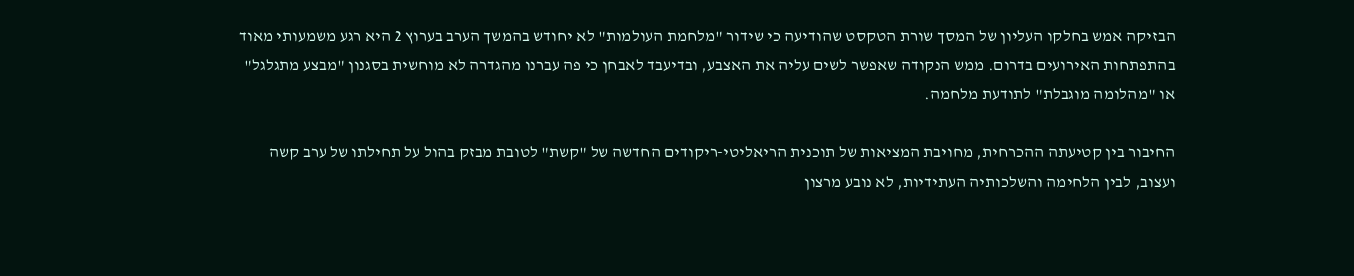הבזיקה אמש בחלקו העליון של המסך שורת הטקסט שהודיעה כי שידור "מלחמת העולמות" לא יחודש בהמשך הערב בערוץ 2 היא רגע משמעותי מאוד בהתפתחות האירועים בדרום. ממש הנקודה שאפשר לשים עליה את האצבע, ובדיעבד לאבחן כי פה עברנו מהגדרה לא מוחשית בסגנון "מבצע מתגלגל" או "מהלומה מוגבלת" לתודעת מלחמה.

החיבור בין קטיעתה ההכרחית, מחויבת המציאות של תוכנית הריאליטי-ריקודים החדשה של "קשת" לטובת מבזק בהול על תחילתו של ערב קשה ועצוב, לבין הלחימה והשלכותיה העתידיות, לא נובע מרצון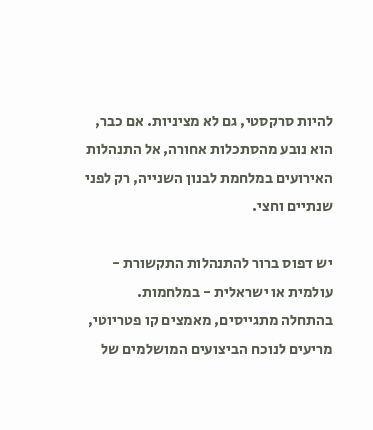להיות סרקסטי, גם לא מציניות. אם כבר, הוא נובע מהסתכלות אחורה, אל התנהלות האירועים במלחמת לבנון השנייה, רק לפני שנתיים וחצי.

יש דפוס ברור להתנהלות התקשורת - עולמית או ישראלית - במלחמות. בהתחלה מתגייסים, מאמצים קו פטריוטי, מריעים לנוכח הביצועים המושלמים של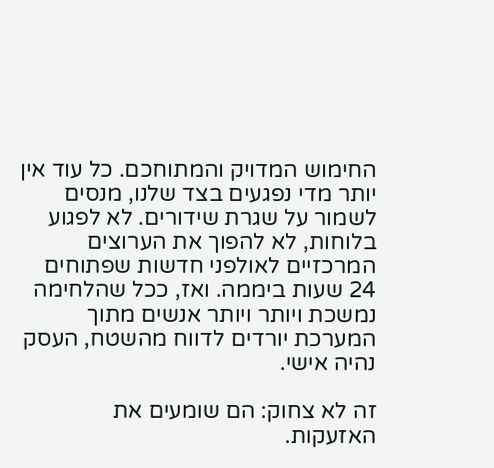החימוש המדויק והמתוחכם. כל עוד אין יותר מדי נפגעים בצד שלנו, מנסים לשמור על שגרת שידורים. לא לפגוע בלוחות, לא להפוך את הערוצים המרכזיים לאולפני חדשות שפתוחים 24 שעות ביממה. ואז, ככל שהלחימה נמשכת ויותר ויותר אנשים מתוך המערכת יורדים לדווח מהשטח, העסק נהיה אישי.

זה לא צחוק: הם שומעים את האזעקות.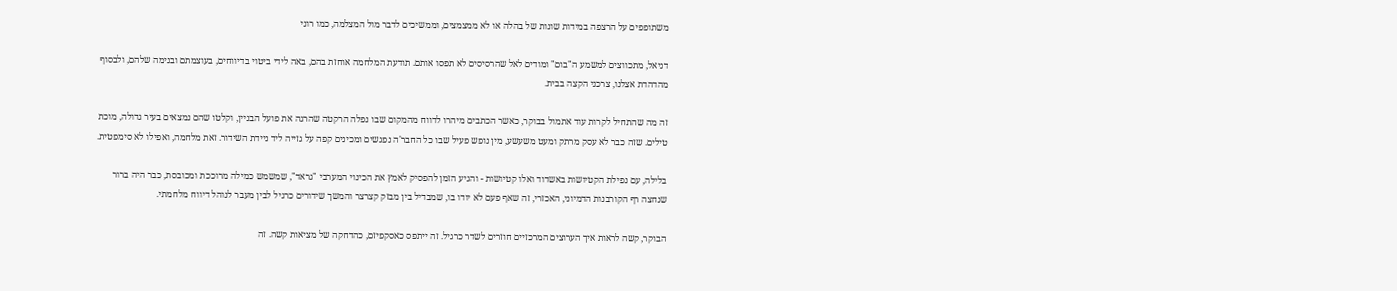משתופפים על הרצפה במידות שונות של בהלה או לא ממצמצים, וממשיכים לדבר מול המצלמה, כמו רוני

דניאל, מתכווצים למשמע ה"בום" ומודים לאל שהרסיסים לא תפסו אותם. תודעת המלחמה אוחזת בהם, באה לידי ביטוי בדיווחים, בעוצמתם ובנימה שלהם, ולבסוף מהדהדת אצלנו, צרכני הקצה בבית.

זה מה שהתחיל לקרות עוד אתמול בבוקר, כאשר הכתבים מיהרו לדווח מהמקום שבו נפלה הרקטה שהרגה את פועל הבניין, וקלטו שהם נמצאים בעיר גדולה, מוכת טילים. שזה כבר לא עסק מרתק ומעט משעשע, מין נופש פעיל שבו כל החבר'ה נפגשים ומכינים קפה על גזייה ליד ניידת השידור. זאת מלחמה, ואפילו לא סימפטית.

בלילה, עם נפילת הקטיושות באשדוד ואלו קטיושות - והגיע הזמן להפסיק לאמץ את הכינוי המערבי "גראד", שמשמש כמילה מרוככת ומכובסת, כבר היה ברור שנחצה רף הקורבנות הדמיוני, האכזרי, זה שאף פעם לא יודו בו, שמבדיל בין מבזק קצרצר והמשך שידורים כרגיל לבין מעבר לנוהל דיווח מלחמתי.

הבוקר, קשה לראות איך הערוצים המרכזיים חוזרים לשדר כרגיל. זה ייתפס כאסקפיזם, כהדחקה של מציאות קשה. זה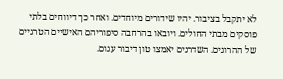לא יתקבל בציבור. יהיו שידורים מיוחדים. ואחר כך דיווחים בלתי פוסקים מבתי החולים. ויובאו בהרחבה סיפוריהם האישיים הטרגיים של ההרוגים. השדרנים יאמצו טון דיבור עגום.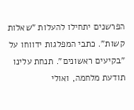הפרשנים יתחילו להעלות "שאלות קשות". כתבי המפלגות ידווחו על "בקיעים ראשונים". תנחת עלינו תודעת מלחמה, ואולי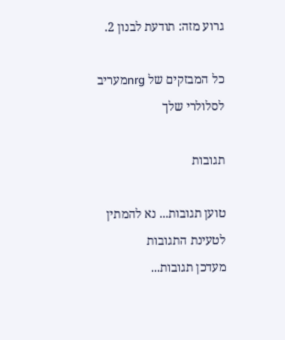גרוע מזה: תודעת לבנון 2.

כל המבזקים של nrgמעריב לסלולרי שלך

תגובות

טוען תגובות... נא להמתין לטעינת התגובות
מעדכן תגובות...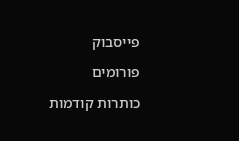פייסבוק

פורומים

כותרות קודמות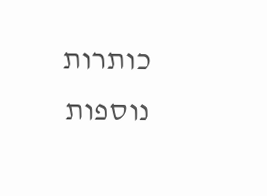כותרות נוספות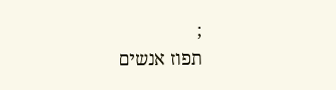;
תפוז אנשים